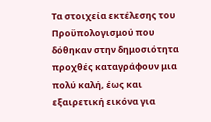Τα στοιχεία εκτέλεσης του Προϋπολογισμού που δόθηκαν στην δημοσιότητα προχθές καταγράφουν μια πολύ καλή, έως και εξαιρετική εικόνα για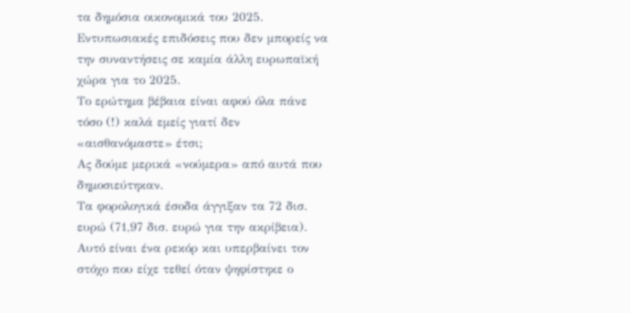τα δημόσια οικονομικά του 2025. Εντυπωσιακές επιδόσεις που δεν μπορείς να την συναντήσεις σε καμία άλλη ευρωπαϊκή χώρα για το 2025.
Το ερώτημα βέβαια είναι αφού όλα πάνε τόσο (!) καλά εμείς γιατί δεν «αισθανόμαστε» έτσι;
Ας δούμε μερικά «νούμερα» από αυτά που δημοσιεύτηκαν.
Τα φορολογικά έσοδα άγγιξαν τα 72 δισ. ευρώ (71,97 δισ. ευρώ για την ακρίβεια). Αυτό είναι ένα ρεκόρ και υπερβαίνει τον στόχο που είχε τεθεί όταν ψηφίστηκε ο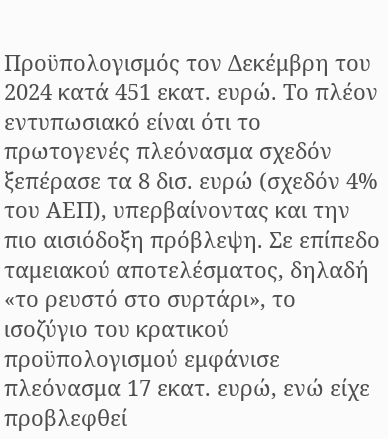Προϋπολογισμός τον Δεκέμβρη του 2024 κατά 451 εκατ. ευρώ. Το πλέον εντυπωσιακό είναι ότι το πρωτογενές πλεόνασμα σχεδόν ξεπέρασε τα 8 δισ. ευρώ (σχεδόν 4% του ΑΕΠ), υπερβαίνοντας και την πιο αισιόδοξη πρόβλεψη. Σε επίπεδο ταμειακού αποτελέσματος, δηλαδή «το ρευστό στο συρτάρι», το ισοζύγιο του κρατικού προϋπολογισμού εμφάνισε πλεόνασμα 17 εκατ. ευρώ, ενώ είχε προβλεφθεί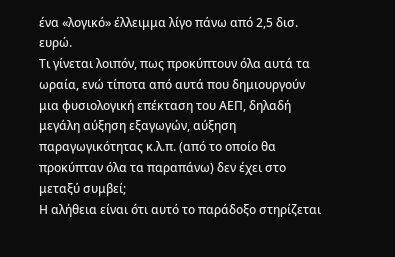ένα «λογικό» έλλειμμα λίγο πάνω από 2,5 δισ. ευρώ.
Τι γίνεται λοιπόν, πως προκύπτουν όλα αυτά τα ωραία, ενώ τίποτα από αυτά που δημιουργούν μια φυσιολογική επέκταση του ΑΕΠ, δηλαδή μεγάλη αύξηση εξαγωγών, αύξηση παραγωγικότητας κ.λ.π. (από το οποίο θα προκύπταν όλα τα παραπάνω) δεν έχει στο μεταξύ συμβεί;
Η αλήθεια είναι ότι αυτό το παράδοξο στηρίζεται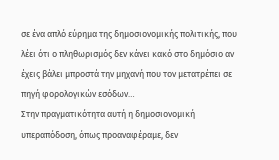σε ένα απλό εύρημα της δημοσιονομικής πολιτικής, που λέει ότι ο πληθωρισμός δεν κάνει κακό στο δημόσιο αν έχεις βάλει μπροστά την μηχανή που τον μετατρέπει σε πηγή φορολογικών εσόδων…
Στην πραγματικότητα αυτή η δημοσιονομική υπεραπόδοση, όπως προαναφέραμε, δεν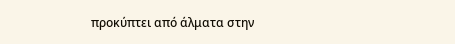προκύπτει από άλματα στην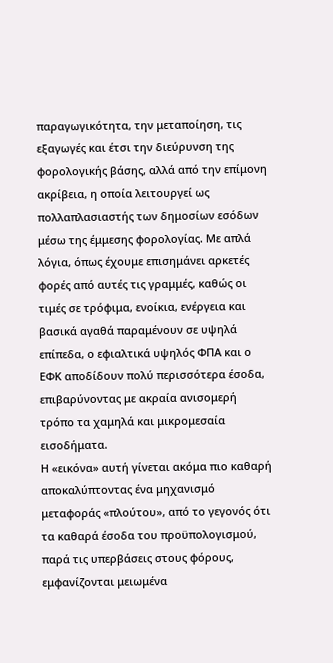παραγωγικότητα, την μεταποίηση, τις εξαγωγές και έτσι την διεύρυνση της φορολογικής βάσης, αλλά από την επίμονη ακρίβεια, η οποία λειτουργεί ως πολλαπλασιαστής των δημοσίων εσόδων μέσω της έμμεσης φορολογίας. Με απλά λόγια, όπως έχουμε επισημάνει αρκετές φορές από αυτές τις γραμμές, καθώς οι τιμές σε τρόφιμα, ενοίκια, ενέργεια και βασικά αγαθά παραμένουν σε υψηλά επίπεδα, ο εφιαλτικά υψηλός ΦΠΑ και ο ΕΦΚ αποδίδουν πολύ περισσότερα έσοδα, επιβαρύνοντας με ακραία ανισομερή τρόπο τα χαμηλά και μικρομεσαία εισοδήματα.
Η «εικόνα» αυτή γίνεται ακόμα πιο καθαρή αποκαλύπτοντας ένα μηχανισμό μεταφοράς «πλούτου», από το γεγονός ότι τα καθαρά έσοδα του προϋπολογισμού, παρά τις υπερβάσεις στους φόρους, εμφανίζονται μειωμένα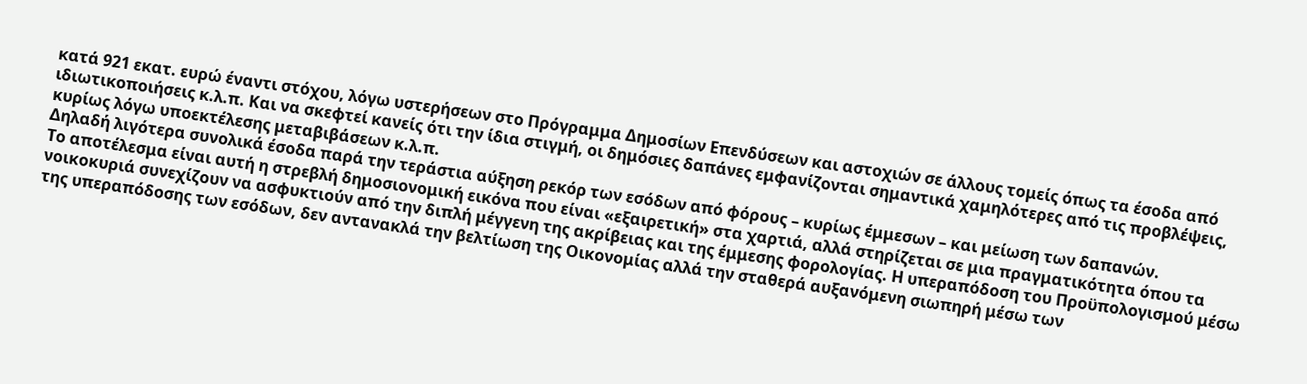κατά 921 εκατ. ευρώ έναντι στόχου, λόγω υστερήσεων στο Πρόγραμμα Δημοσίων Επενδύσεων και αστοχιών σε άλλους τομείς όπως τα έσοδα από ιδιωτικοποιήσεις κ.λ.π. Και να σκεφτεί κανείς ότι την ίδια στιγμή, οι δημόσιες δαπάνες εμφανίζονται σημαντικά χαμηλότερες από τις προβλέψεις, κυρίως λόγω υποεκτέλεσης μεταβιβάσεων κ.λ.π.
Δηλαδή λιγότερα συνολικά έσοδα παρά την τεράστια αύξηση ρεκόρ των εσόδων από φόρους – κυρίως έμμεσων – και μείωση των δαπανών.
Το αποτέλεσμα είναι αυτή η στρεβλή δημοσιονομική εικόνα που είναι «εξαιρετική» στα χαρτιά, αλλά στηρίζεται σε μια πραγματικότητα όπου τα νοικοκυριά συνεχίζουν να ασφυκτιούν από την διπλή μέγγενη της ακρίβειας και της έμμεσης φορολογίας. Η υπεραπόδοση του Προϋπολογισμού μέσω της υπεραπόδοσης των εσόδων, δεν αντανακλά την βελτίωση της Οικονομίας αλλά την σταθερά αυξανόμενη σιωπηρή μέσω των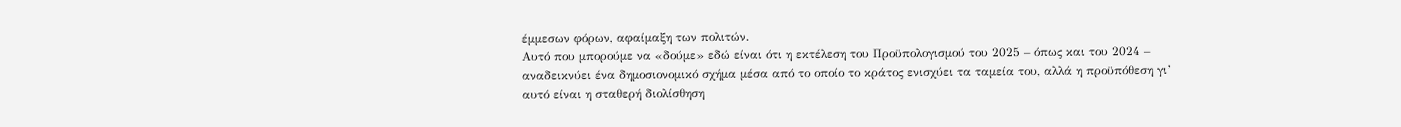έμμεσων φόρων, αφαίμαξη των πολιτών.
Αυτό που μπορούμε να «δούμε» εδώ είναι ότι η εκτέλεση του Προϋπολογισμού του 2025 – όπως και του 2024 – αναδεικνύει ένα δημοσιονομικό σχήμα μέσα από το οποίο το κράτος ενισχύει τα ταμεία του, αλλά η προϋπόθεση γι’ αυτό είναι η σταθερή διολίσθηση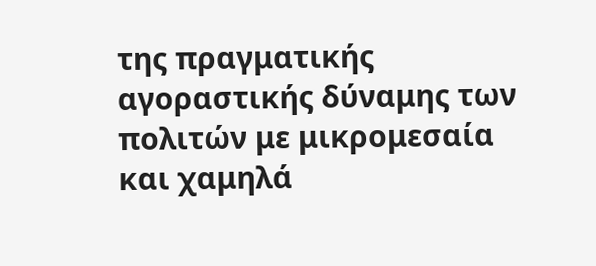της πραγματικής αγοραστικής δύναμης των πολιτών με μικρομεσαία και χαμηλά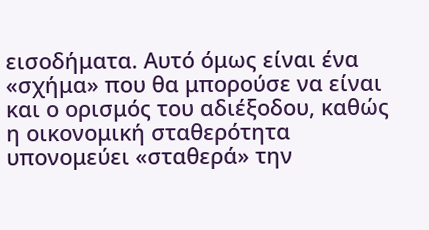εισοδήματα. Αυτό όμως είναι ένα «σχήμα» που θα μπορούσε να είναι και ο ορισμός του αδιέξοδου, καθώς η οικονομική σταθερότητα υπονομεύει «σταθερά» την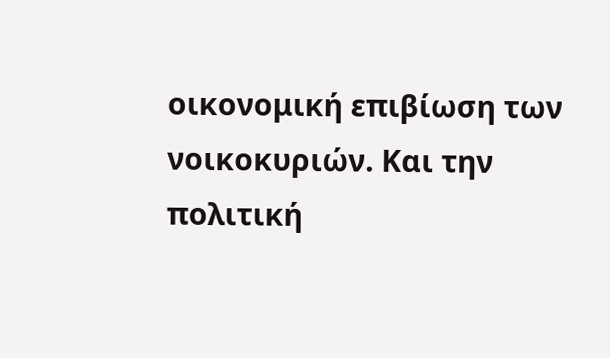οικονομική επιβίωση των νοικοκυριών. Και την πολιτική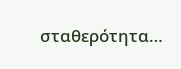σταθερότητα…